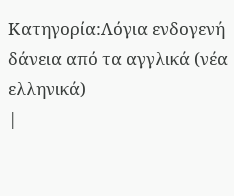Κατηγορία:Λόγια ενδογενή δάνεια από τα αγγλικά (νέα ελληνικά)
|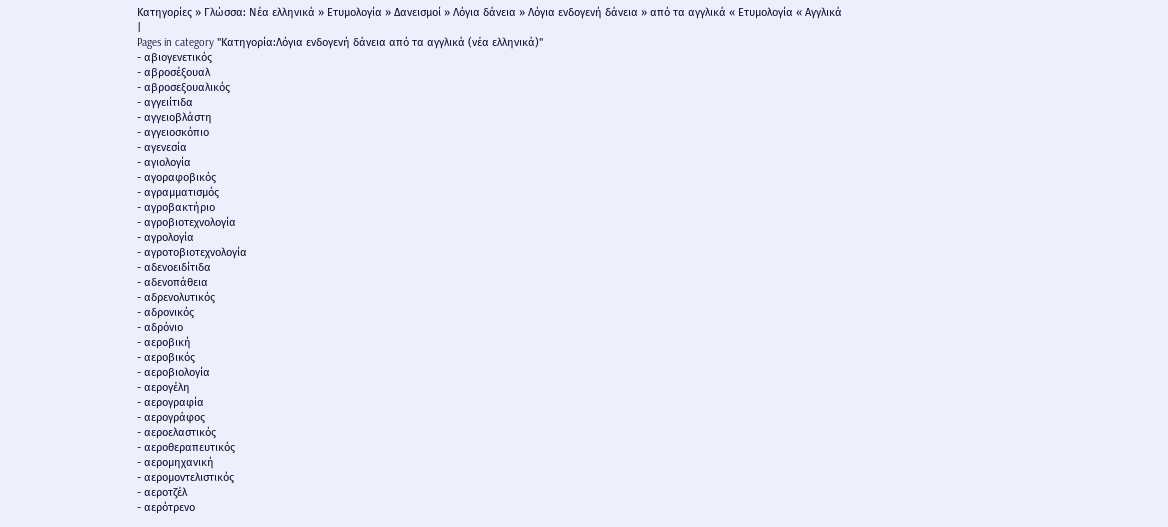Κατηγορίες » Γλώσσα: Νέα ελληνικά » Ετυμολογία » Δανεισμοί » Λόγια δάνεια » Λόγια ενδογενή δάνεια » από τα αγγλικά « Ετυμολογία « Αγγλικά |
Pages in category "Κατηγορία:Λόγια ενδογενή δάνεια από τα αγγλικά (νέα ελληνικά)"
- αβιογενετικός
- αβροσέξουαλ
- αβροσεξουαλικός
- αγγειίτιδα
- αγγειοβλάστη
- αγγειοσκόπιο
- αγενεσία
- αγιολογία
- αγοραφοβικός
- αγραμματισμός
- αγροβακτήριο
- αγροβιοτεχνολογία
- αγρολογία
- αγροτοβιοτεχνολογία
- αδενοειδίτιδα
- αδενοπάθεια
- αδρενολυτικός
- αδρονικός
- αδρόνιο
- αεροβική
- αεροβικός
- αεροβιολογία
- αερογέλη
- αερογραφία
- αερογράφος
- αεροελαστικός
- αεροθεραπευτικός
- αερομηχανική
- αερομοντελιστικός
- αεροτζέλ
- αερότρενο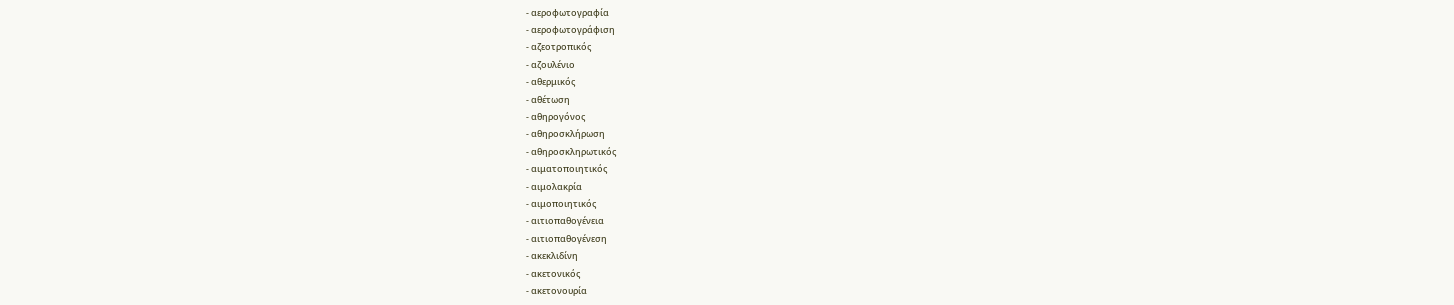- αεροφωτογραφία
- αεροφωτογράφιση
- αζεοτροπικός
- αζουλένιο
- αθερμικός
- αθέτωση
- αθηρογόνος
- αθηροσκλήρωση
- αθηροσκληρωτικός
- αιματοποιητικός
- αιμολακρία
- αιμοποιητικός
- αιτιοπαθογένεια
- αιτιοπαθογένεση
- ακεκλιδίνη
- ακετονικός
- ακετονουρία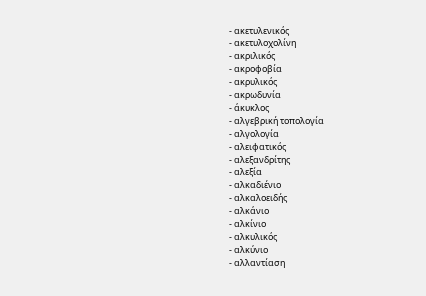- ακετυλενικός
- ακετυλοχολίνη
- ακριλικός
- ακροφοβία
- ακρυλικός
- ακρωδυνία
- άκυκλος
- αλγεβρική τοπολογία
- αλγολογία
- αλειφατικός
- αλεξανδρίτης
- αλεξία
- αλκαδιένιο
- αλκαλοειδής
- αλκάνιο
- αλκίνιο
- αλκυλικός
- αλκύνιο
- αλλαντίαση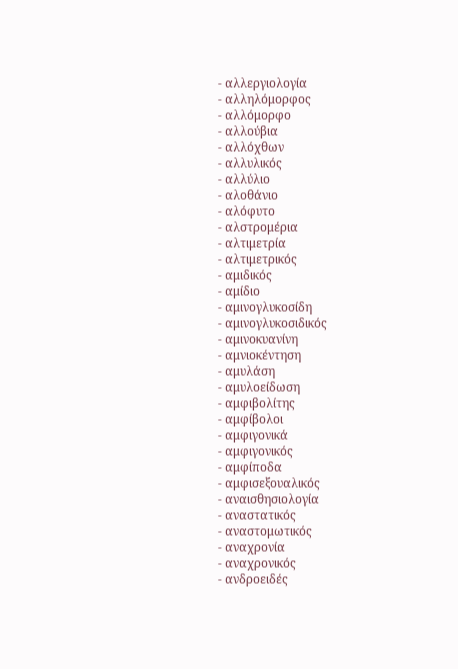- αλλεργιολογία
- αλληλόμορφος
- αλλόμορφο
- αλλούβια
- αλλόχθων
- αλλυλικός
- αλλύλιο
- αλοθάνιο
- αλόφυτο
- αλστρομέρια
- αλτιμετρία
- αλτιμετρικός
- αμιδικός
- αμίδιο
- αμινογλυκοσίδη
- αμινογλυκοσιδικός
- αμινοκυανίνη
- αμνιοκέντηση
- αμυλάση
- αμυλοείδωση
- αμφιβολίτης
- αμφίβολοι
- αμφιγονικά
- αμφιγονικός
- αμφίποδα
- αμφισεξουαλικός
- αναισθησιολογία
- αναστατικός
- αναστομωτικός
- αναχρονία
- αναχρονικός
- ανδροειδές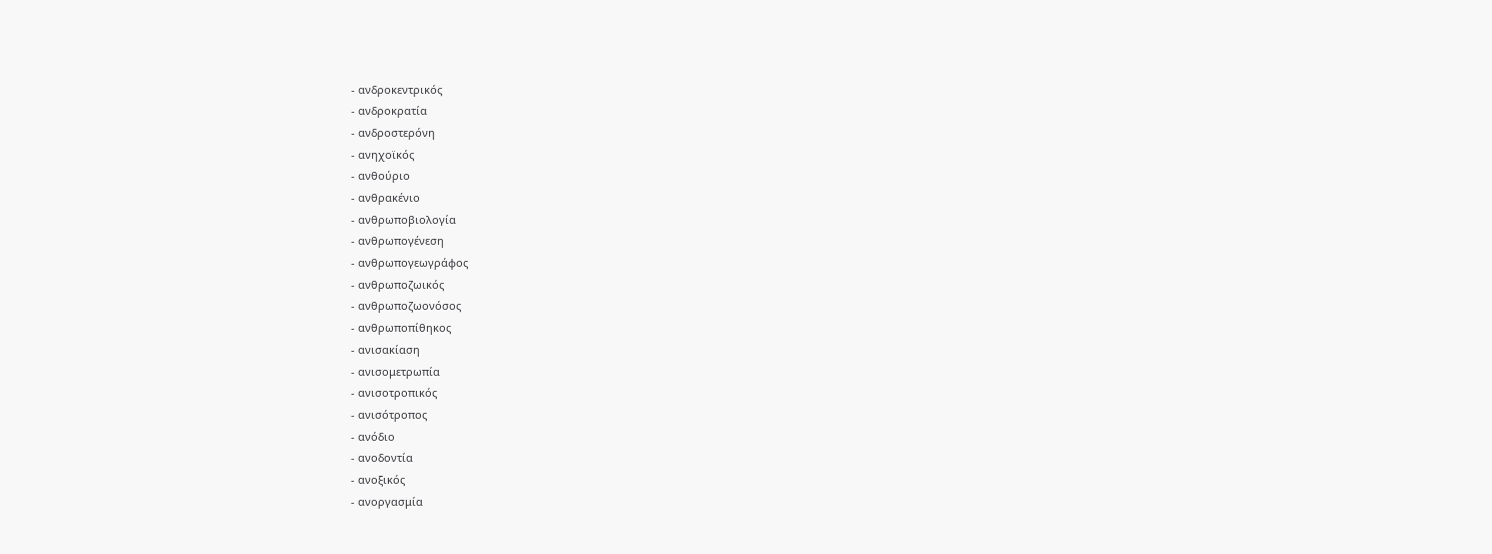- ανδροκεντρικός
- ανδροκρατία
- ανδροστερόνη
- ανηχοϊκός
- ανθούριο
- ανθρακένιο
- ανθρωποβιολογία
- ανθρωπογένεση
- ανθρωπογεωγράφος
- ανθρωποζωικός
- ανθρωποζωονόσος
- ανθρωποπίθηκος
- ανισακίαση
- ανισομετρωπία
- ανισοτροπικός
- ανισότροπος
- ανόδιο
- ανοδοντία
- ανοξικός
- ανοργασμία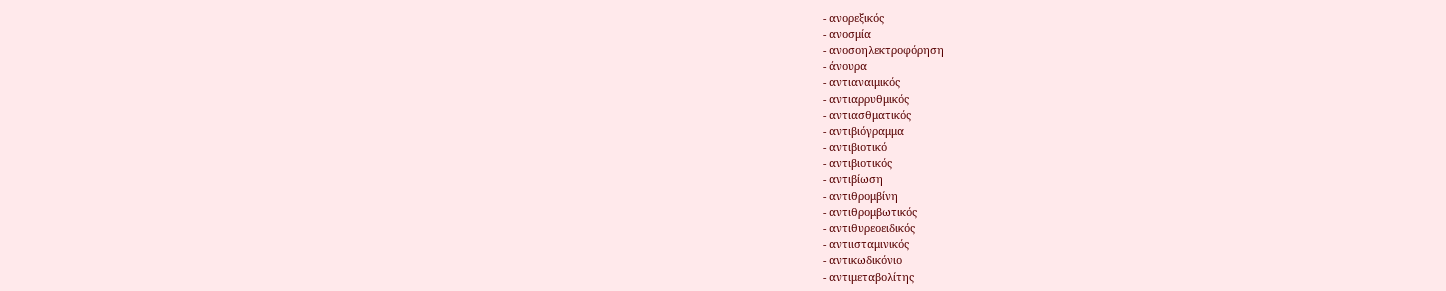- ανορεξικός
- ανοσμία
- ανοσοηλεκτροφόρηση
- άνουρα
- αντιαναιμικός
- αντιαρρυθμικός
- αντιασθματικός
- αντιβιόγραμμα
- αντιβιοτικό
- αντιβιοτικός
- αντιβίωση
- αντιθρομβίνη
- αντιθρομβωτικός
- αντιθυρεοειδικός
- αντιισταμινικός
- αντικωδικόνιο
- αντιμεταβολίτης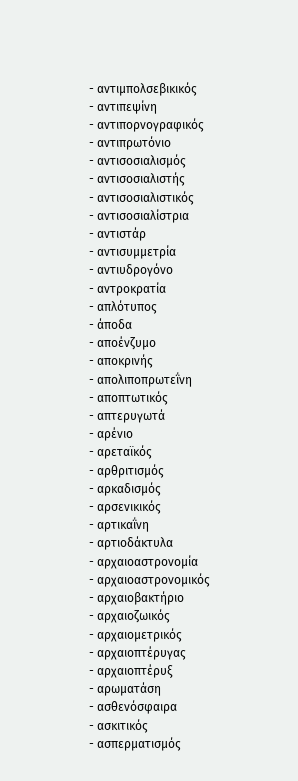- αντιμπολσεβικικός
- αντιπεψίνη
- αντιπορνογραφικός
- αντιπρωτόνιο
- αντισοσιαλισμός
- αντισοσιαλιστής
- αντισοσιαλιστικός
- αντισοσιαλίστρια
- αντιστάρ
- αντισυμμετρία
- αντιυδρογόνο
- αντροκρατία
- απλότυπος
- άποδα
- αποένζυμο
- αποκρινής
- απολιποπρωτεΐνη
- αποπτωτικός
- απτερυγωτά
- αρένιο
- αρεταϊκός
- αρθριτισμός
- αρκαδισμός
- αρσενικικός
- αρτικαΐνη
- αρτιοδάκτυλα
- αρχαιοαστρονομία
- αρχαιοαστρονομικός
- αρχαιοβακτήριο
- αρχαιοζωικός
- αρχαιομετρικός
- αρχαιοπτέρυγας
- αρχαιοπτέρυξ
- αρωματάση
- ασθενόσφαιρα
- ασκιτικός
- ασπερματισμός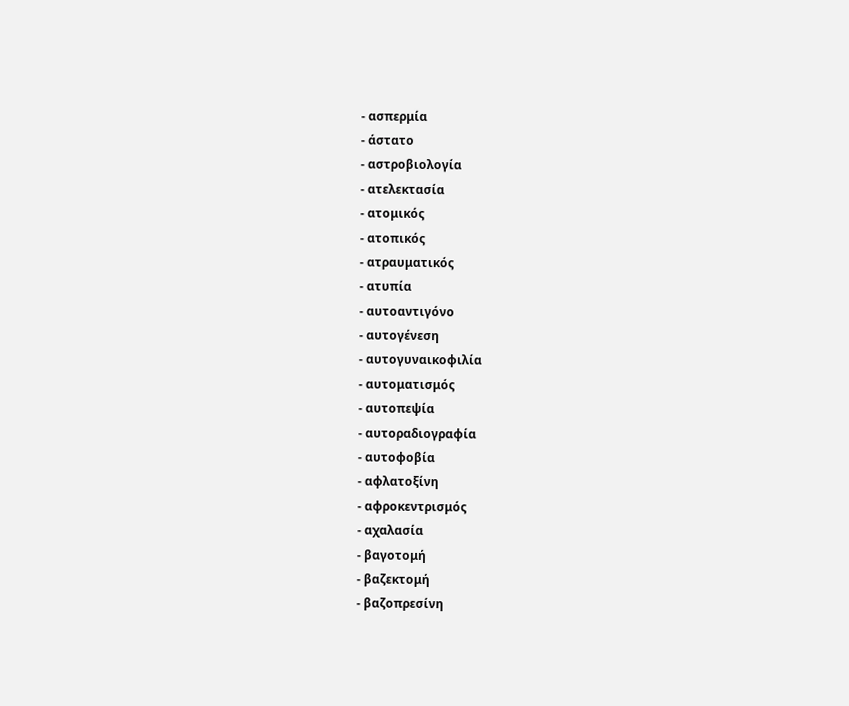- ασπερμία
- άστατο
- αστροβιολογία
- ατελεκτασία
- ατομικός
- ατοπικός
- ατραυματικός
- ατυπία
- αυτοαντιγόνο
- αυτογένεση
- αυτογυναικοφιλία
- αυτοματισμός
- αυτοπεψία
- αυτοραδιογραφία
- αυτοφοβία
- αφλατοξίνη
- αφροκεντρισμός
- αχαλασία
- βαγοτομή
- βαζεκτομή
- βαζοπρεσίνη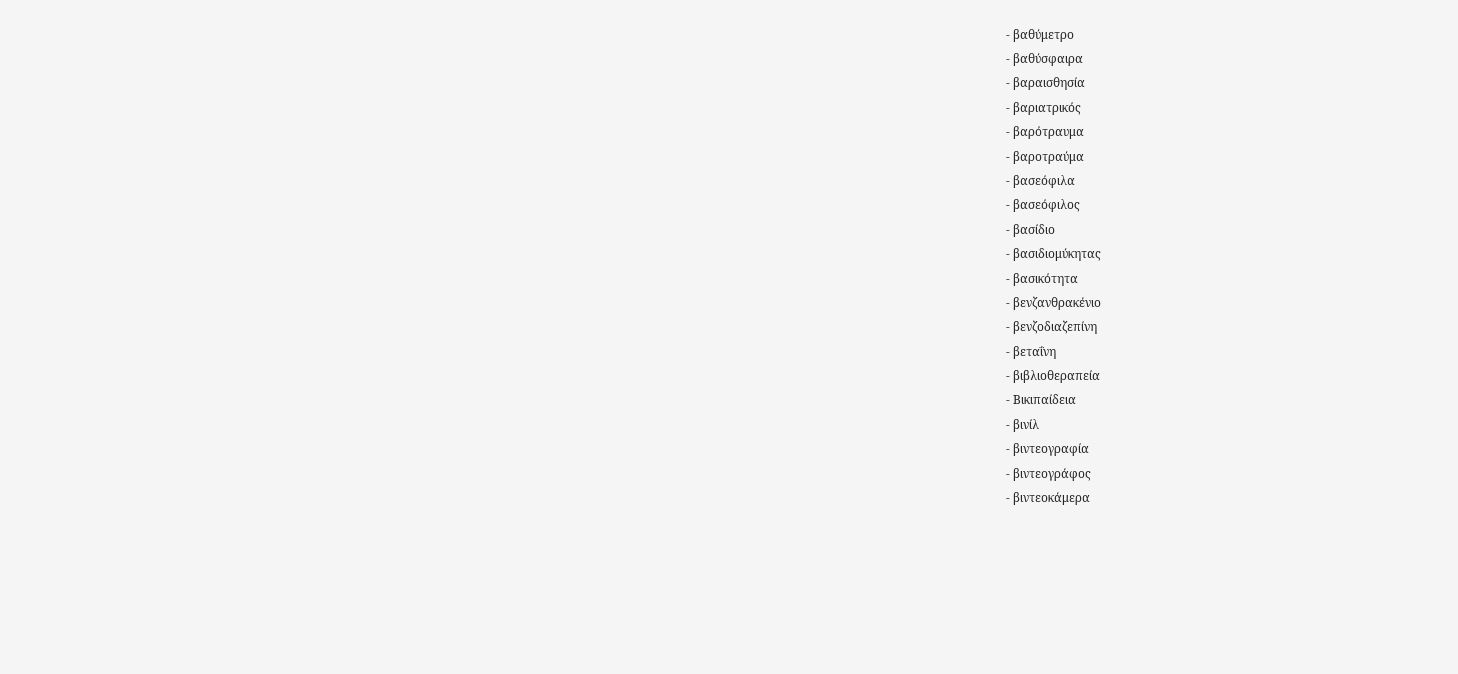- βαθύμετρο
- βαθύσφαιρα
- βαραισθησία
- βαριατρικός
- βαρότραυμα
- βαροτραύμα
- βασεόφιλα
- βασεόφιλος
- βασίδιο
- βασιδιομύκητας
- βασικότητα
- βενζανθρακένιο
- βενζοδιαζεπίνη
- βεταΐνη
- βιβλιοθεραπεία
- Βικιπαίδεια
- βινίλ
- βιντεογραφία
- βιντεογράφος
- βιντεοκάμερα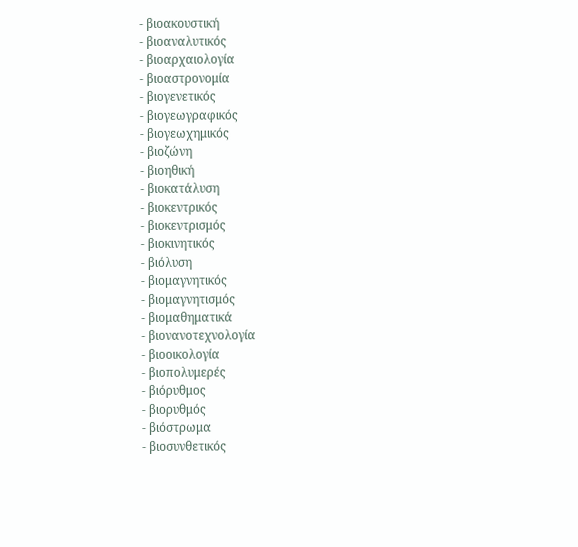- βιοακουστική
- βιοαναλυτικός
- βιοαρχαιολογία
- βιοαστρονομία
- βιογενετικός
- βιογεωγραφικός
- βιογεωχημικός
- βιοζώνη
- βιοηθική
- βιοκατάλυση
- βιοκεντρικός
- βιοκεντρισμός
- βιοκινητικός
- βιόλυση
- βιομαγνητικός
- βιομαγνητισμός
- βιομαθηματικά
- βιονανοτεχνολογία
- βιοοικολογία
- βιοπολυμερές
- βιόρυθμος
- βιορυθμός
- βιόστρωμα
- βιοσυνθετικός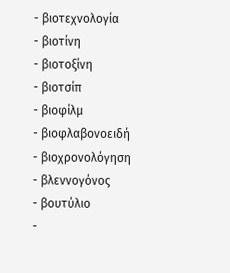- βιοτεχνολογία
- βιοτίνη
- βιοτοξίνη
- βιοτσίπ
- βιοφίλμ
- βιοφλαβονοειδή
- βιοχρονολόγηση
- βλεννογόνος
- βουτύλιο
-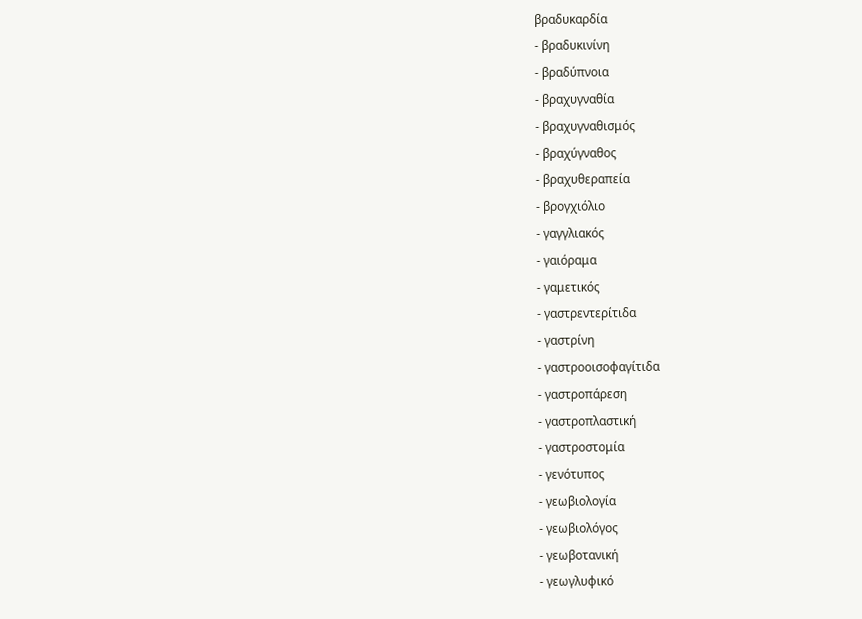βραδυκαρδία
- βραδυκινίνη
- βραδύπνοια
- βραχυγναθία
- βραχυγναθισμός
- βραχύγναθος
- βραχυθεραπεία
- βρογχιόλιο
- γαγγλιακός
- γαιόραμα
- γαμετικός
- γαστρεντερίτιδα
- γαστρίνη
- γαστροοισοφαγίτιδα
- γαστροπάρεση
- γαστροπλαστική
- γαστροστομία
- γενότυπος
- γεωβιολογία
- γεωβιολόγος
- γεωβοτανική
- γεωγλυφικό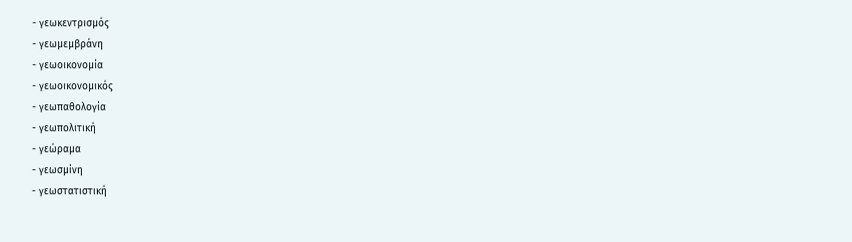- γεωκεντρισμός
- γεωμεμβράνη
- γεωοικονομία
- γεωοικονομικός
- γεωπαθολογία
- γεωπολιτική
- γεώραμα
- γεωσμίνη
- γεωστατιστική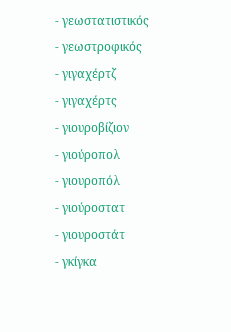- γεωστατιστικός
- γεωστροφικός
- γιγαχέρτζ
- γιγαχέρτς
- γιουροβίζιον
- γιούροπολ
- γιουροπόλ
- γιούροστατ
- γιουροστάτ
- γκίγκα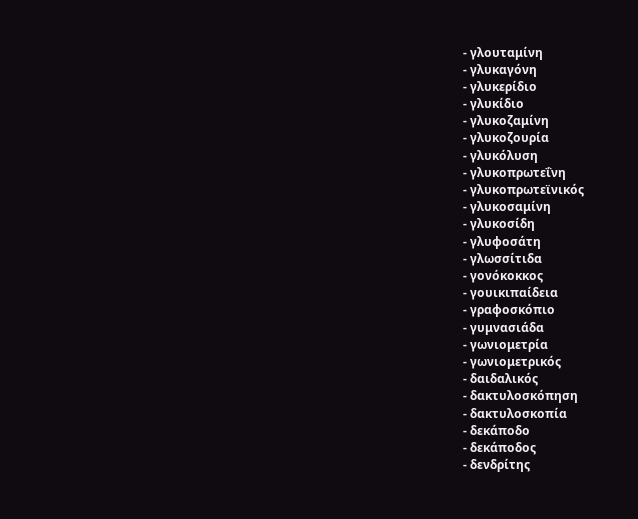- γλουταμίνη
- γλυκαγόνη
- γλυκερίδιο
- γλυκίδιο
- γλυκοζαμίνη
- γλυκοζουρία
- γλυκόλυση
- γλυκοπρωτεΐνη
- γλυκοπρωτεϊνικός
- γλυκοσαμίνη
- γλυκοσίδη
- γλυφοσάτη
- γλωσσίτιδα
- γονόκοκκος
- γουικιπαίδεια
- γραφοσκόπιο
- γυμνασιάδα
- γωνιομετρία
- γωνιομετρικός
- δαιδαλικός
- δακτυλοσκόπηση
- δακτυλοσκοπία
- δεκάποδο
- δεκάποδος
- δενδρίτης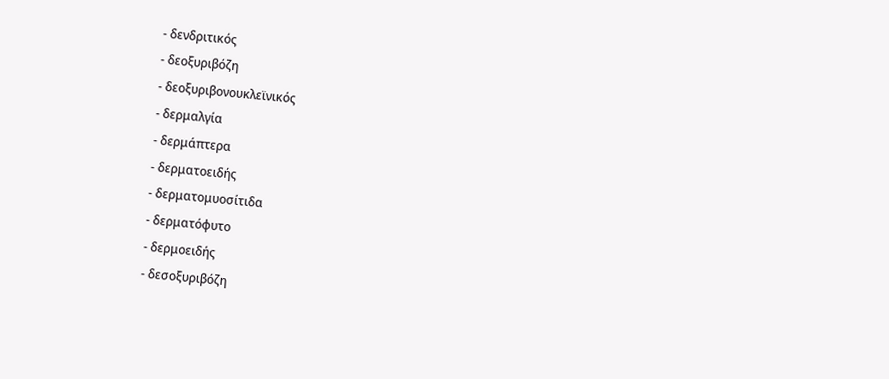- δενδριτικός
- δεοξυριβόζη
- δεοξυριβονουκλεϊνικός
- δερμαλγία
- δερμάπτερα
- δερματοειδής
- δερματομυοσίτιδα
- δερματόφυτο
- δερμοειδής
- δεσοξυριβόζη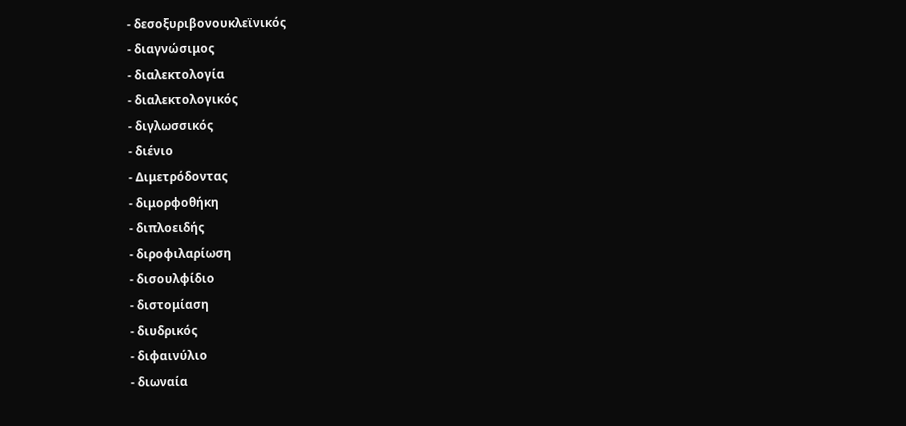- δεσοξυριβονουκλεϊνικός
- διαγνώσιμος
- διαλεκτολογία
- διαλεκτολογικός
- διγλωσσικός
- διένιο
- Διμετρόδοντας
- διμορφοθήκη
- διπλοειδής
- διροφιλαρίωση
- δισουλφίδιο
- διστομίαση
- διυδρικός
- διφαινύλιο
- διωναία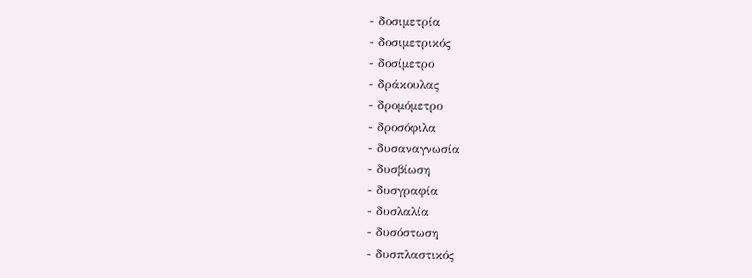- δοσιμετρία
- δοσιμετρικός
- δοσίμετρο
- δράκουλας
- δρομόμετρο
- δροσόφιλα
- δυσαναγνωσία
- δυσβίωση
- δυσγραφία
- δυσλαλία
- δυσόστωση
- δυσπλαστικός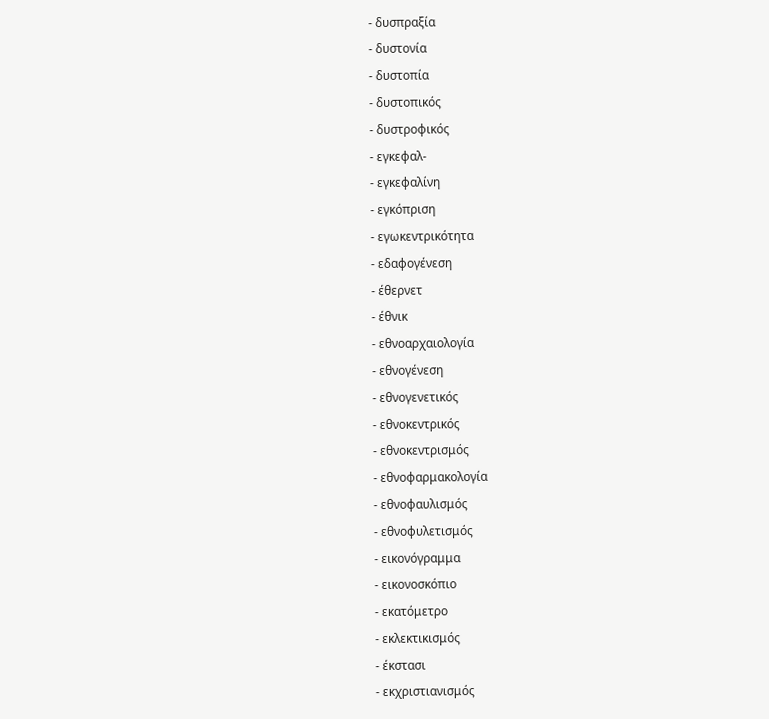- δυσπραξία
- δυστονία
- δυστοπία
- δυστοπικός
- δυστροφικός
- εγκεφαλ-
- εγκεφαλίνη
- εγκόπριση
- εγωκεντρικότητα
- εδαφογένεση
- έθερνετ
- έθνικ
- εθνοαρχαιολογία
- εθνογένεση
- εθνογενετικός
- εθνοκεντρικός
- εθνοκεντρισμός
- εθνοφαρμακολογία
- εθνοφαυλισμός
- εθνοφυλετισμός
- εικονόγραμμα
- εικονοσκόπιο
- εκατόμετρο
- εκλεκτικισμός
- έκστασι
- εκχριστιανισμός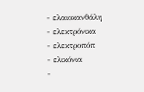- ελαιοκανθάλη
- ελεκτρόνικα
- ελεκτροπόπ
- ελικόνια
-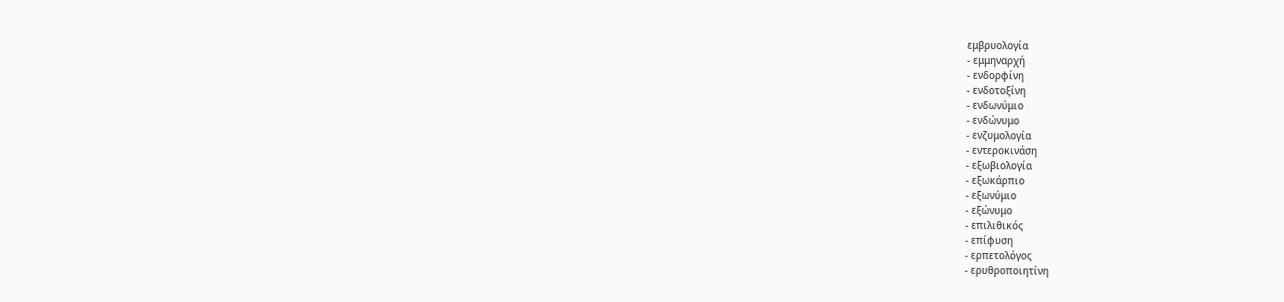εμβρυολογία
- εμμηναρχή
- ενδορφίνη
- ενδοτοξίνη
- ενδωνύμιο
- ενδώνυμο
- ενζυμολογία
- εντεροκινάση
- εξωβιολογία
- εξωκάρπιο
- εξωνύμιο
- εξώνυμο
- επιλιθικός
- επίφυση
- ερπετολόγος
- ερυθροποιητίνη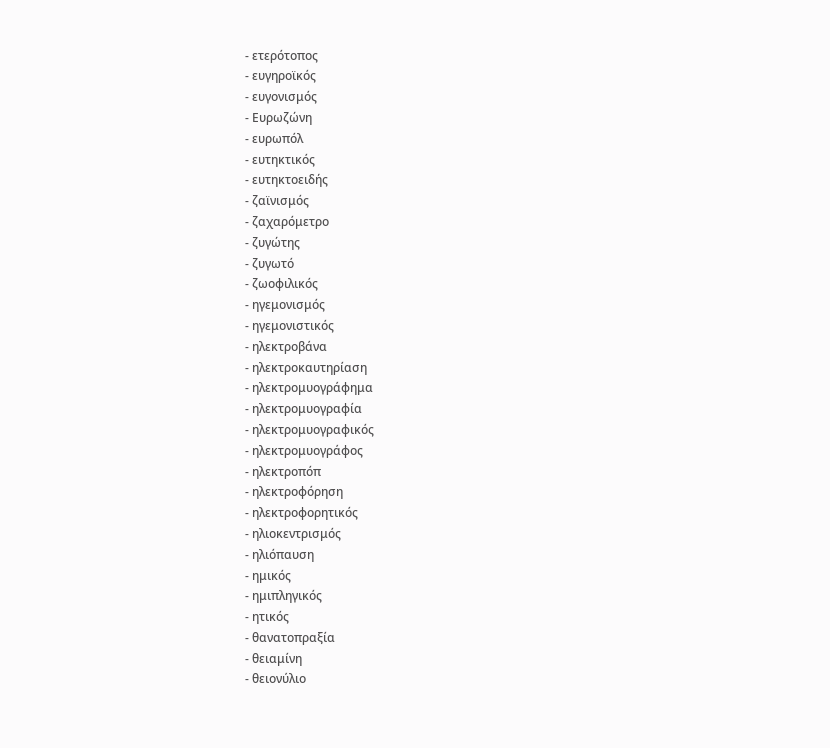- ετερότοπος
- ευγηροϊκός
- ευγονισμός
- Ευρωζώνη
- ευρωπόλ
- ευτηκτικός
- ευτηκτοειδής
- ζαϊνισμός
- ζαχαρόμετρο
- ζυγώτης
- ζυγωτό
- ζωοφιλικός
- ηγεμονισμός
- ηγεμονιστικός
- ηλεκτροβάνα
- ηλεκτροκαυτηρίαση
- ηλεκτρομυογράφημα
- ηλεκτρομυογραφία
- ηλεκτρομυογραφικός
- ηλεκτρομυογράφος
- ηλεκτροπόπ
- ηλεκτροφόρηση
- ηλεκτροφορητικός
- ηλιοκεντρισμός
- ηλιόπαυση
- ημικός
- ημιπληγικός
- ητικός
- θανατοπραξία
- θειαμίνη
- θειονύλιο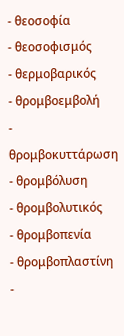- θεοσοφία
- θεοσοφισμός
- θερμοβαρικός
- θρομβοεμβολή
- θρομβοκυττάρωση
- θρομβόλυση
- θρομβολυτικός
- θρομβοπενία
- θρομβοπλαστίνη
-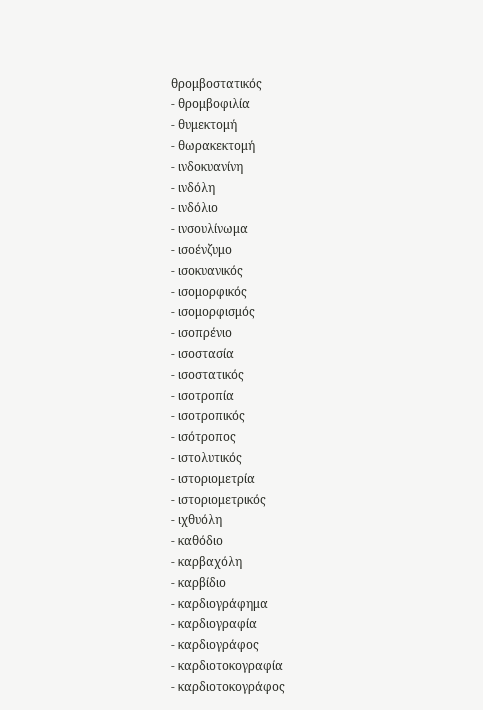θρομβοστατικός
- θρομβοφιλία
- θυμεκτομή
- θωρακεκτομή
- ινδοκυανίνη
- ινδόλη
- ινδόλιο
- ινσουλίνωμα
- ισοένζυμο
- ισοκυανικός
- ισομορφικός
- ισομορφισμός
- ισοπρένιο
- ισοστασία
- ισοστατικός
- ισοτροπία
- ισοτροπικός
- ισότροπος
- ιστολυτικός
- ιστοριομετρία
- ιστοριομετρικός
- ιχθυόλη
- καθόδιο
- καρβαχόλη
- καρβίδιο
- καρδιογράφημα
- καρδιογραφία
- καρδιογράφος
- καρδιοτοκογραφία
- καρδιοτοκογράφος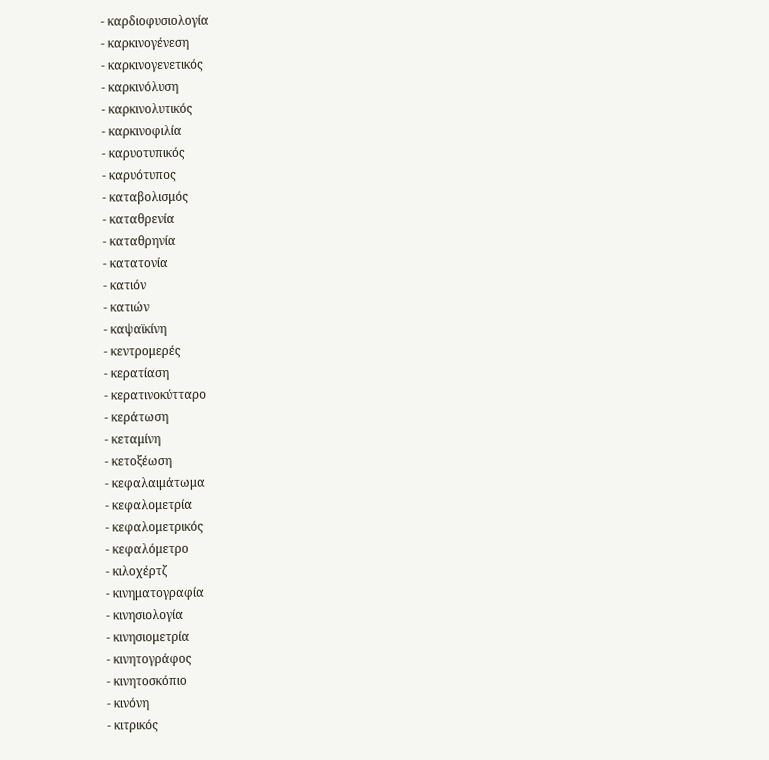- καρδιοφυσιολογία
- καρκινογένεση
- καρκινογενετικός
- καρκινόλυση
- καρκινολυτικός
- καρκινοφιλία
- καρυοτυπικός
- καρυότυπος
- καταβολισμός
- καταθρενία
- καταθρηνία
- κατατονία
- κατιόν
- κατιών
- καψαϊκίνη
- κεντρομερές
- κερατίαση
- κερατινοκύτταρο
- κεράτωση
- κεταμίνη
- κετοξέωση
- κεφαλαιμάτωμα
- κεφαλομετρία
- κεφαλομετρικός
- κεφαλόμετρο
- κιλοχέρτζ
- κινηματογραφία
- κινησιολογία
- κινησιομετρία
- κινητογράφος
- κινητοσκόπιο
- κινόνη
- κιτρικός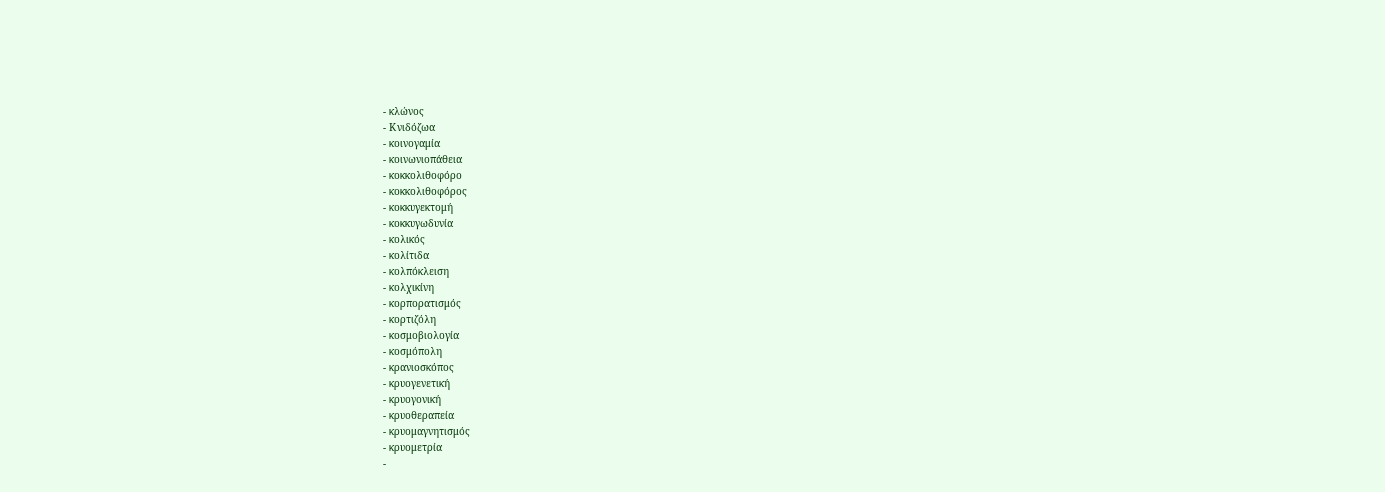- κλώνος
- Κνιδόζωα
- κοινογαμία
- κοινωνιοπάθεια
- κοκκολιθοφόρο
- κοκκολιθοφόρος
- κοκκυγεκτομή
- κοκκυγωδυνία
- κολικός
- κολίτιδα
- κολπόκλειση
- κολχικίνη
- κορπορατισμός
- κορτιζόλη
- κοσμοβιολογία
- κοσμόπολη
- κρανιοσκόπος
- κρυογενετική
- κρυογονική
- κρυοθεραπεία
- κρυομαγνητισμός
- κρυομετρία
-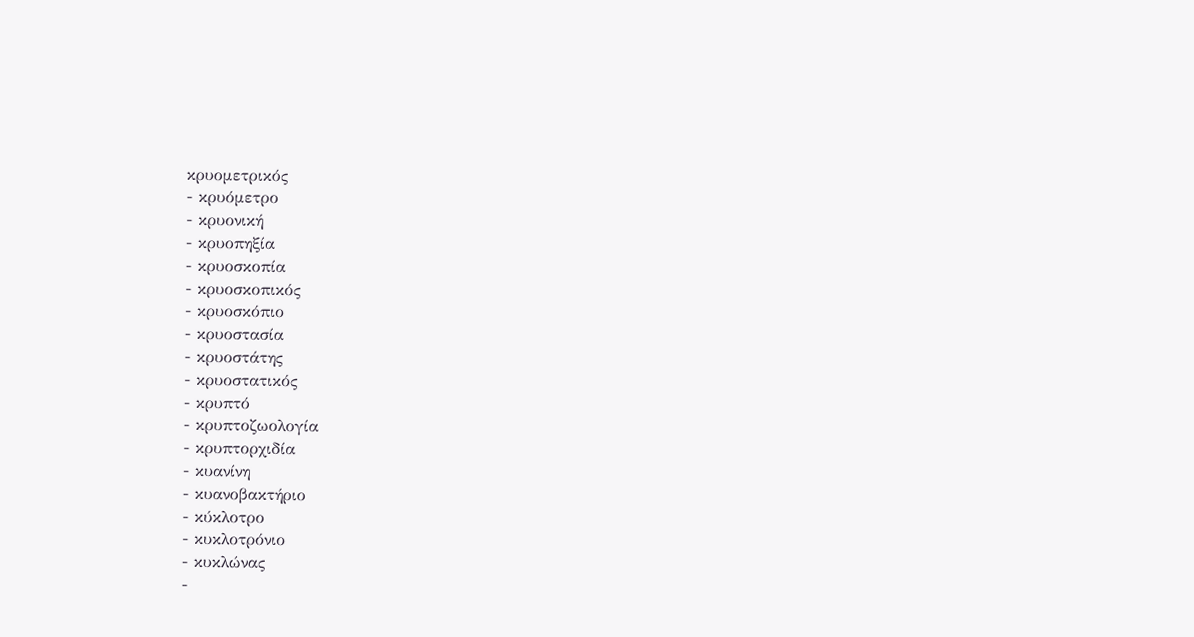κρυομετρικός
- κρυόμετρο
- κρυονική
- κρυοπηξία
- κρυοσκοπία
- κρυοσκοπικός
- κρυοσκόπιο
- κρυοστασία
- κρυοστάτης
- κρυοστατικός
- κρυπτό
- κρυπτοζωολογία
- κρυπτορχιδία
- κυανίνη
- κυανοβακτήριο
- κύκλοτρο
- κυκλοτρόνιο
- κυκλώνας
-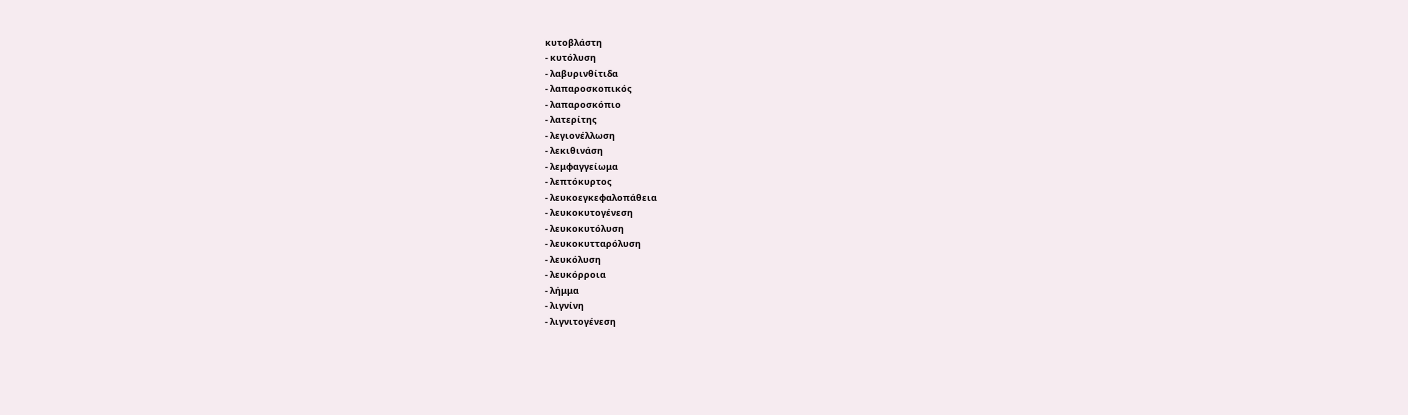κυτοβλάστη
- κυτόλυση
- λαβυρινθίτιδα
- λαπαροσκοπικός
- λαπαροσκόπιο
- λατερίτης
- λεγιονέλλωση
- λεκιθινάση
- λεμφαγγείωμα
- λεπτόκυρτος
- λευκοεγκεφαλοπάθεια
- λευκοκυτογένεση
- λευκοκυτόλυση
- λευκοκυτταρόλυση
- λευκόλυση
- λευκόρροια
- λήμμα
- λιγνίνη
- λιγνιτογένεση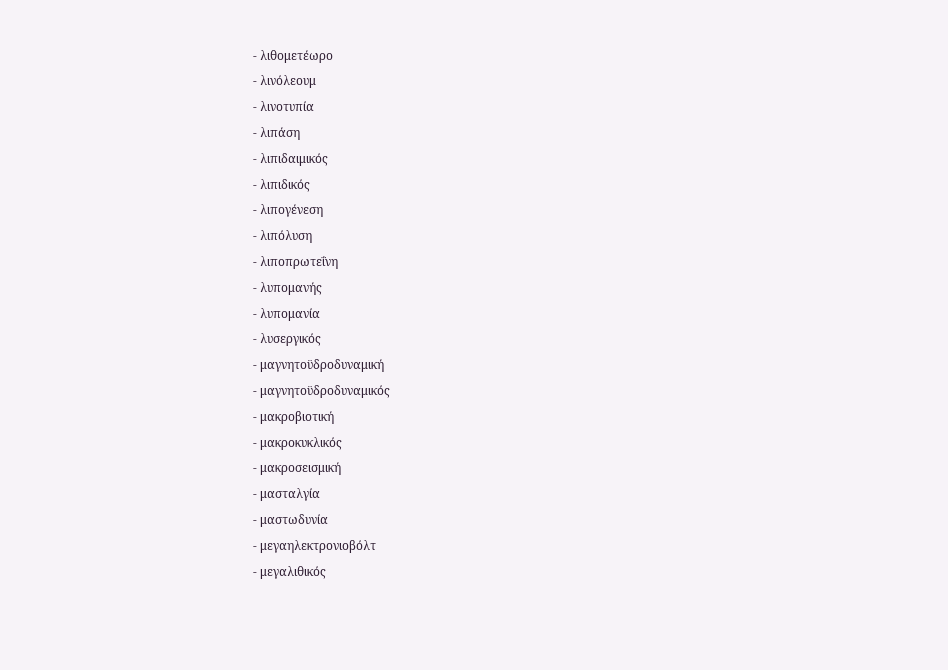- λιθομετέωρο
- λινόλεουμ
- λινοτυπία
- λιπάση
- λιπιδαιμικός
- λιπιδικός
- λιπογένεση
- λιπόλυση
- λιποπρωτεΐνη
- λυπομανής
- λυπομανία
- λυσεργικός
- μαγνητοϋδροδυναμική
- μαγνητοϋδροδυναμικός
- μακροβιοτική
- μακροκυκλικός
- μακροσεισμική
- μασταλγία
- μαστωδυνία
- μεγαηλεκτρονιοβόλτ
- μεγαλιθικός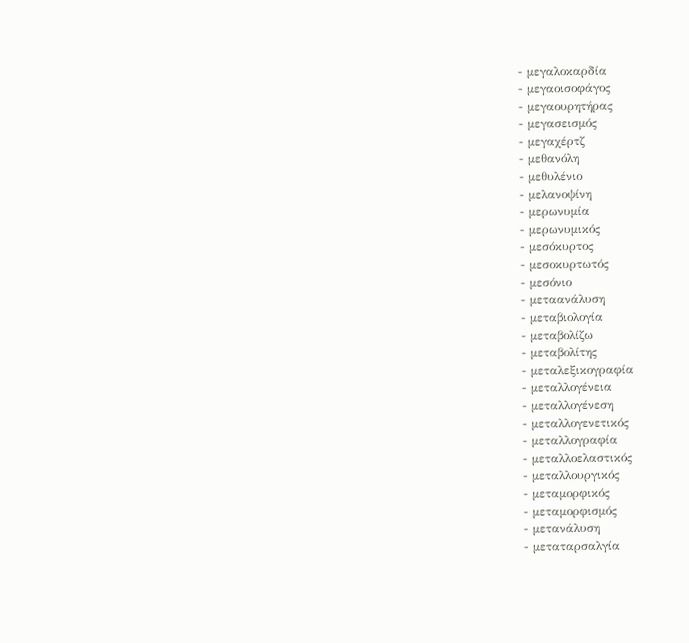- μεγαλοκαρδία
- μεγαοισοφάγος
- μεγαουρητήρας
- μεγασεισμός
- μεγαχέρτζ
- μεθανόλη
- μεθυλένιο
- μελανοψίνη
- μερωνυμία
- μερωνυμικός
- μεσόκυρτος
- μεσοκυρτωτός
- μεσόνιο
- μεταανάλυση
- μεταβιολογία
- μεταβολίζω
- μεταβολίτης
- μεταλεξικογραφία
- μεταλλογένεια
- μεταλλογένεση
- μεταλλογενετικός
- μεταλλογραφία
- μεταλλοελαστικός
- μεταλλουργικός
- μεταμορφικός
- μεταμορφισμός
- μετανάλυση
- μεταταρσαλγία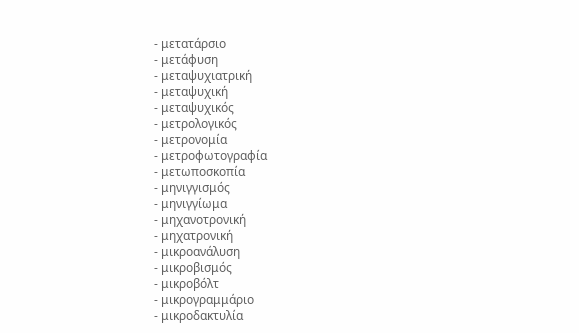- μετατάρσιο
- μετάφυση
- μεταψυχιατρική
- μεταψυχική
- μεταψυχικός
- μετρολογικός
- μετρονομία
- μετροφωτογραφία
- μετωποσκοπία
- μηνιγγισμός
- μηνιγγίωμα
- μηχανοτρονική
- μηχατρονική
- μικροανάλυση
- μικροβισμός
- μικροβόλτ
- μικρογραμμάριο
- μικροδακτυλία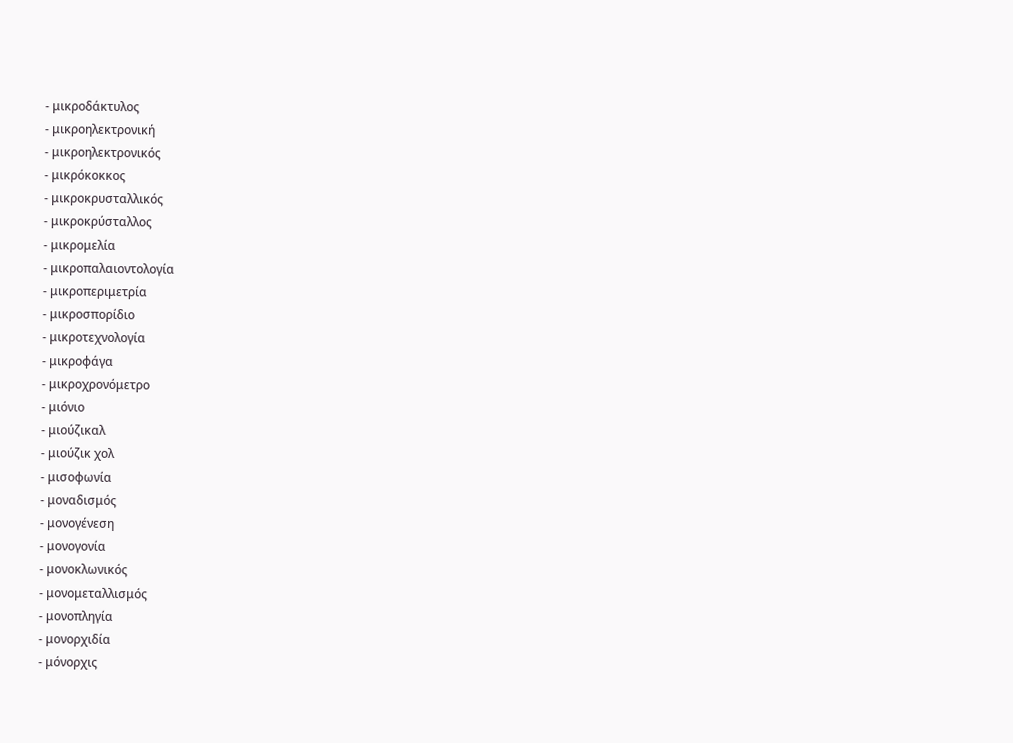- μικροδάκτυλος
- μικροηλεκτρονική
- μικροηλεκτρονικός
- μικρόκοκκος
- μικροκρυσταλλικός
- μικροκρύσταλλος
- μικρομελία
- μικροπαλαιοντολογία
- μικροπεριμετρία
- μικροσπορίδιο
- μικροτεχνολογία
- μικροφάγα
- μικροχρονόμετρο
- μιόνιο
- μιούζικαλ
- μιούζικ χολ
- μισοφωνία
- μοναδισμός
- μονογένεση
- μονογονία
- μονοκλωνικός
- μονομεταλλισμός
- μονοπληγία
- μονορχιδία
- μόνορχις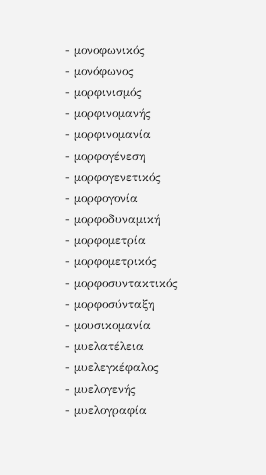- μονοφωνικός
- μονόφωνος
- μορφινισμός
- μορφινομανής
- μορφινομανία
- μορφογένεση
- μορφογενετικός
- μορφογονία
- μορφοδυναμική
- μορφομετρία
- μορφομετρικός
- μορφοσυντακτικός
- μορφοσύνταξη
- μουσικομανία
- μυελατέλεια
- μυελεγκέφαλος
- μυελογενής
- μυελογραφία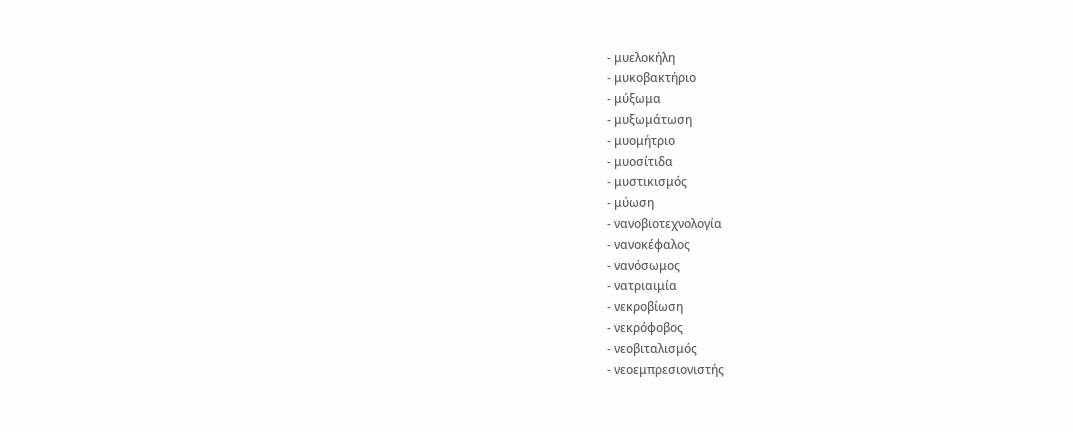- μυελοκήλη
- μυκοβακτήριο
- μύξωμα
- μυξωμάτωση
- μυομήτριο
- μυοσίτιδα
- μυστικισμός
- μύωση
- νανοβιοτεχνολογία
- νανοκέφαλος
- νανόσωμος
- νατριαιμία
- νεκροβίωση
- νεκρόφοβος
- νεοβιταλισμός
- νεοεμπρεσιονιστής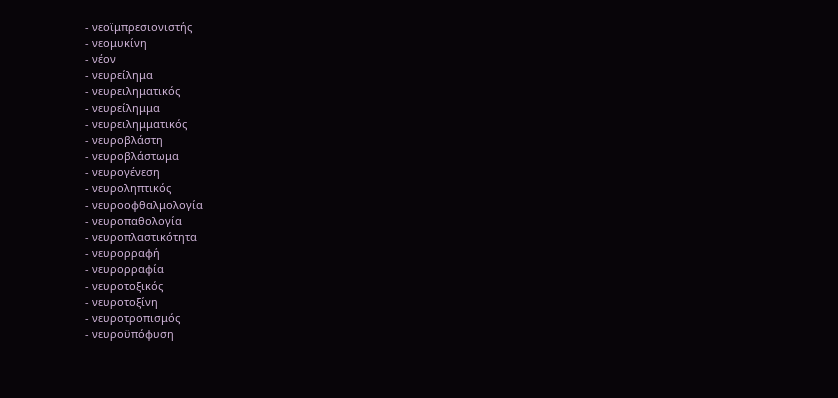- νεοϊμπρεσιονιστής
- νεομυκίνη
- νέον
- νευρείλημα
- νευρειληματικός
- νευρείλημμα
- νευρειλημματικός
- νευροβλάστη
- νευροβλάστωμα
- νευρογένεση
- νευροληπτικός
- νευροοφθαλμολογία
- νευροπαθολογία
- νευροπλαστικότητα
- νευρορραφή
- νευρορραφία
- νευροτοξικός
- νευροτοξίνη
- νευροτροπισμός
- νευροϋπόφυση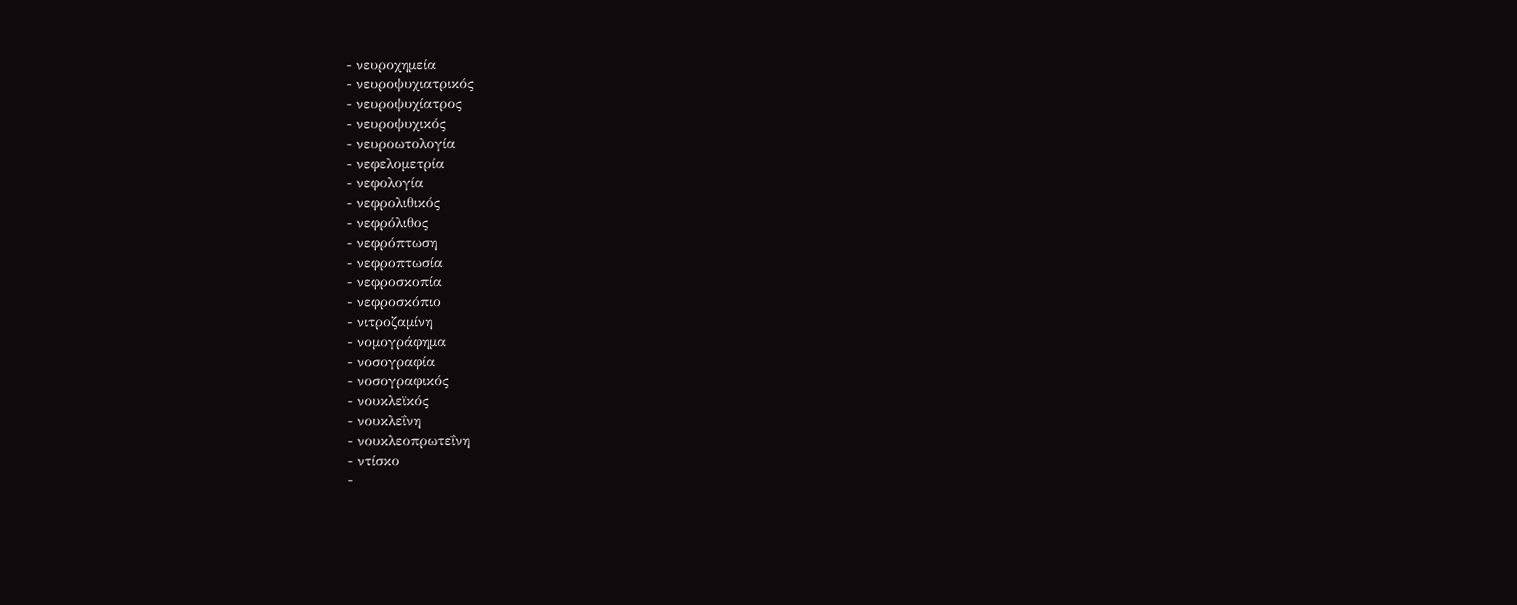- νευροχημεία
- νευροψυχιατρικός
- νευροψυχίατρος
- νευροψυχικός
- νευροωτολογία
- νεφελομετρία
- νεφολογία
- νεφρολιθικός
- νεφρόλιθος
- νεφρόπτωση
- νεφροπτωσία
- νεφροσκοπία
- νεφροσκόπιο
- νιτροζαμίνη
- νομογράφημα
- νοσογραφία
- νοσογραφικός
- νουκλεϊκός
- νουκλεΐνη
- νουκλεοπρωτεΐνη
- ντίσκο
-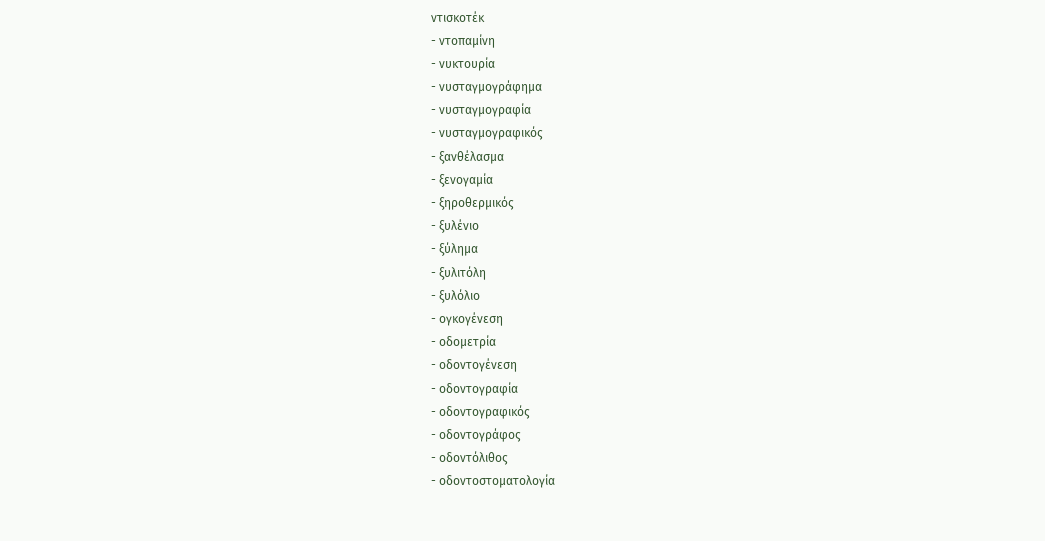ντισκοτέκ
- ντοπαμίνη
- νυκτουρία
- νυσταγμογράφημα
- νυσταγμογραφία
- νυσταγμογραφικός
- ξανθέλασμα
- ξενογαμία
- ξηροθερμικός
- ξυλένιο
- ξύλημα
- ξυλιτόλη
- ξυλόλιο
- ογκογένεση
- οδομετρία
- οδοντογένεση
- οδοντογραφία
- οδοντογραφικός
- οδοντογράφος
- οδοντόλιθος
- οδοντοστοματολογία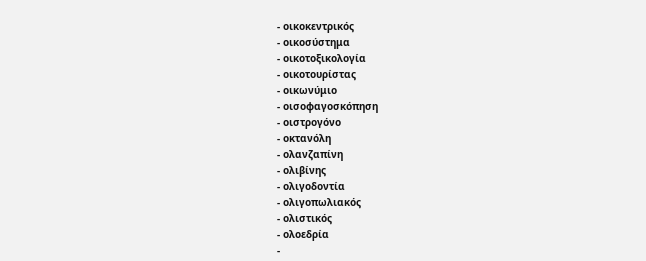- οικοκεντρικός
- οικοσύστημα
- οικοτοξικολογία
- οικοτουρίστας
- οικωνύμιο
- οισοφαγοσκόπηση
- οιστρογόνο
- οκτανόλη
- ολανζαπίνη
- ολιβίνης
- ολιγοδοντία
- ολιγοπωλιακός
- ολιστικός
- ολοεδρία
-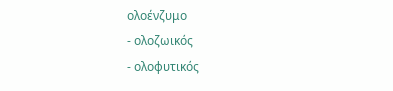ολοένζυμο
- ολοζωικός
- ολοφυτικός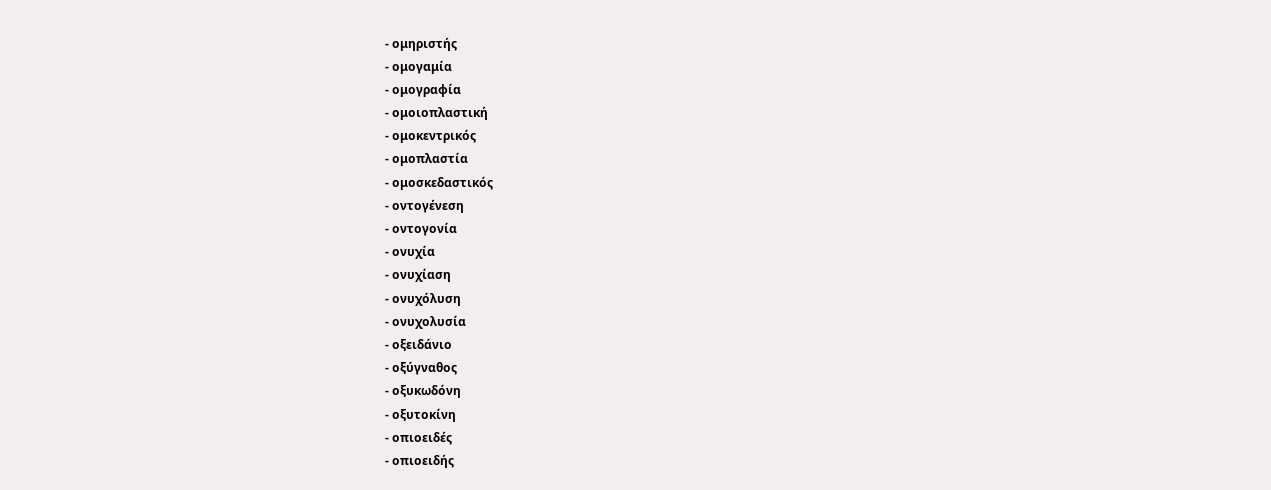- ομηριστής
- ομογαμία
- ομογραφία
- ομοιοπλαστική
- ομοκεντρικός
- ομοπλαστία
- ομοσκεδαστικός
- οντογένεση
- οντογονία
- ονυχία
- ονυχίαση
- ονυχόλυση
- ονυχολυσία
- οξειδάνιο
- οξύγναθος
- οξυκωδόνη
- οξυτοκίνη
- οπιοειδές
- οπιοειδής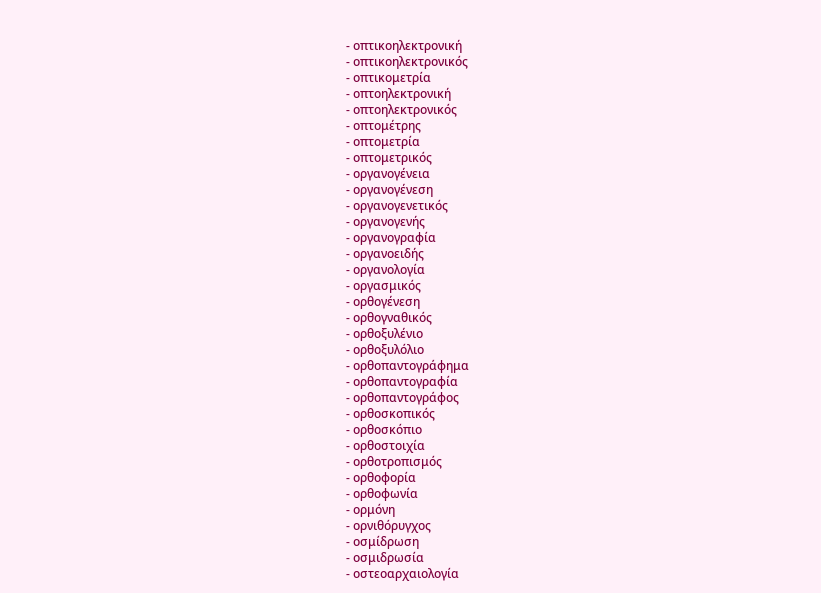- οπτικοηλεκτρονική
- οπτικοηλεκτρονικός
- οπτικομετρία
- οπτοηλεκτρονική
- οπτοηλεκτρονικός
- οπτομέτρης
- οπτομετρία
- οπτομετρικός
- οργανογένεια
- οργανογένεση
- οργανογενετικός
- οργανογενής
- οργανογραφία
- οργανοειδής
- οργανολογία
- οργασμικός
- ορθογένεση
- ορθογναθικός
- ορθοξυλένιο
- ορθοξυλόλιο
- ορθοπαντογράφημα
- ορθοπαντογραφία
- ορθοπαντογράφος
- ορθοσκοπικός
- ορθοσκόπιο
- ορθοστοιχία
- ορθοτροπισμός
- ορθοφορία
- ορθοφωνία
- ορμόνη
- ορνιθόρυγχος
- οσμίδρωση
- οσμιδρωσία
- οστεοαρχαιολογία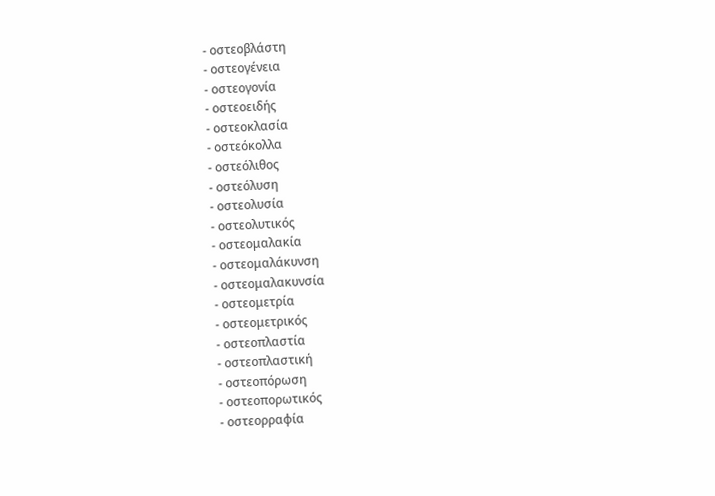- οστεοβλάστη
- οστεογένεια
- οστεογονία
- οστεοειδής
- οστεοκλασία
- οστεόκολλα
- οστεόλιθος
- οστεόλυση
- οστεολυσία
- οστεολυτικός
- οστεομαλακία
- οστεομαλάκυνση
- οστεομαλακυνσία
- οστεομετρία
- οστεομετρικός
- οστεοπλαστία
- οστεοπλαστική
- οστεοπόρωση
- οστεοπορωτικός
- οστεορραφία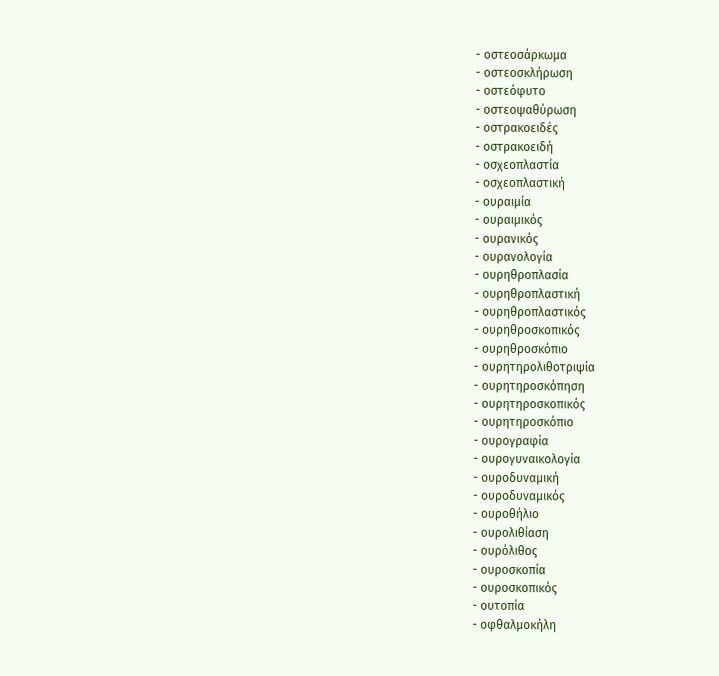- οστεοσάρκωμα
- οστεοσκλήρωση
- οστεόφυτο
- οστεοψαθύρωση
- οστρακοειδές
- οστρακοειδή
- οσχεοπλαστία
- οσχεοπλαστική
- ουραιμία
- ουραιμικός
- ουρανικός
- ουρανολογία
- ουρηθροπλασία
- ουρηθροπλαστική
- ουρηθροπλαστικός
- ουρηθροσκοπικός
- ουρηθροσκόπιο
- ουρητηρολιθοτριψία
- ουρητηροσκόπηση
- ουρητηροσκοπικός
- ουρητηροσκόπιο
- ουρογραφία
- ουρογυναικολογία
- ουροδυναμική
- ουροδυναμικός
- ουροθήλιο
- ουρολιθίαση
- ουρόλιθος
- ουροσκοπία
- ουροσκοπικός
- ουτοπία
- οφθαλμοκήλη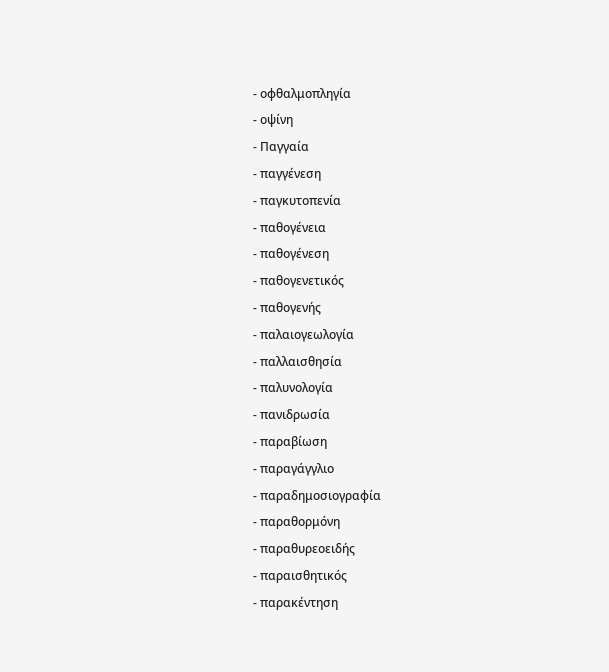- οφθαλμοπληγία
- οψίνη
- Παγγαία
- παγγένεση
- παγκυτοπενία
- παθογένεια
- παθογένεση
- παθογενετικός
- παθογενής
- παλαιογεωλογία
- παλλαισθησία
- παλυνολογία
- πανιδρωσία
- παραβίωση
- παραγάγγλιο
- παραδημοσιογραφία
- παραθορμόνη
- παραθυρεοειδής
- παραισθητικός
- παρακέντηση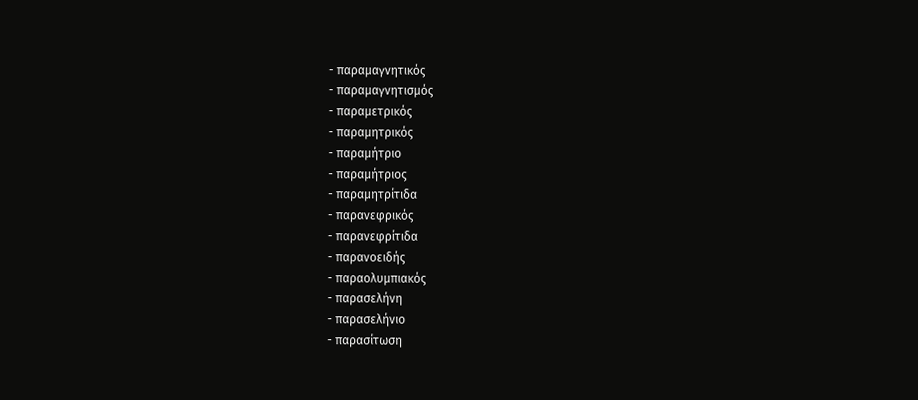- παραμαγνητικός
- παραμαγνητισμός
- παραμετρικός
- παραμητρικός
- παραμήτριο
- παραμήτριος
- παραμητρίτιδα
- παρανεφρικός
- παρανεφρίτιδα
- παρανοειδής
- παραολυμπιακός
- παρασελήνη
- παρασελήνιο
- παρασίτωση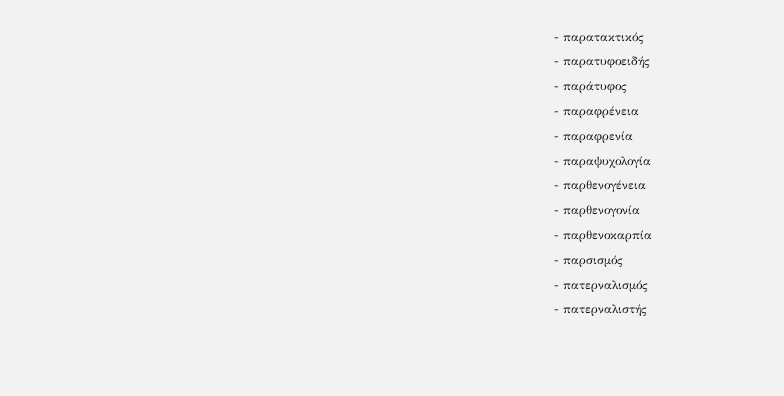- παρατακτικός
- παρατυφοειδής
- παράτυφος
- παραφρένεια
- παραφρενία
- παραψυχολογία
- παρθενογένεια
- παρθενογονία
- παρθενοκαρπία
- παρσισμός
- πατερναλισμός
- πατερναλιστής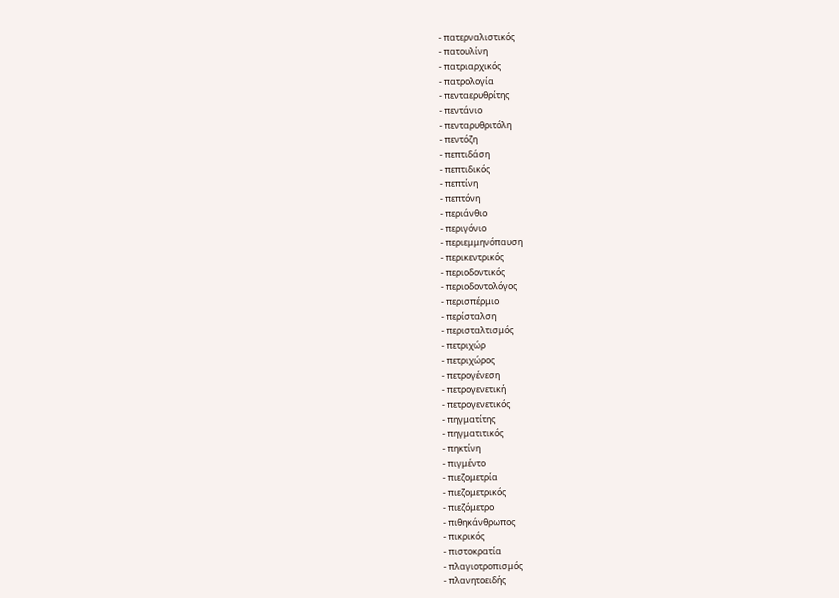- πατερναλιστικός
- πατουλίνη
- πατριαρχικός
- πατρολογία
- πενταερυθρίτης
- πεντάνιο
- πενταρυθριτόλη
- πεντόζη
- πεπτιδάση
- πεπτιδικός
- πεπτίνη
- πεπτόνη
- περιάνθιο
- περιγόνιο
- περιεμμηνόπαυση
- περικεντρικός
- περιοδοντικός
- περιοδοντολόγος
- περισπέρμιο
- περίσταλση
- περισταλτισμός
- πετριχώρ
- πετριχώρος
- πετρογένεση
- πετρογενετική
- πετρογενετικός
- πηγματίτης
- πηγματιτικός
- πηκτίνη
- πιγμέντο
- πιεζομετρία
- πιεζομετρικός
- πιεζόμετρο
- πιθηκάνθρωπος
- πικρικός
- πιστοκρατία
- πλαγιοτροπισμός
- πλανητοειδής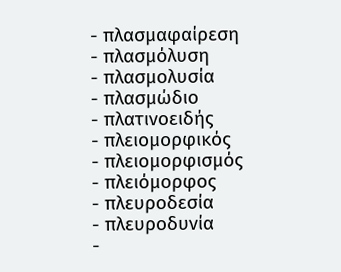- πλασμαφαίρεση
- πλασμόλυση
- πλασμολυσία
- πλασμώδιο
- πλατινοειδής
- πλειομορφικός
- πλειομορφισμός
- πλειόμορφος
- πλευροδεσία
- πλευροδυνία
-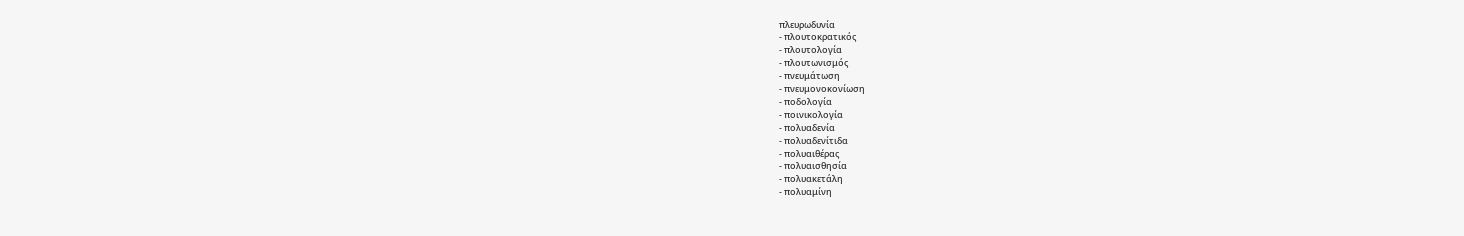πλευρωδυνία
- πλουτοκρατικός
- πλουτολογία
- πλουτωνισμός
- πνευμάτωση
- πνευμονοκονίωση
- ποδολογία
- ποινικολογία
- πολυαδενία
- πολυαδενίτιδα
- πολυαιθέρας
- πολυαισθησία
- πολυακετάλη
- πολυαμίνη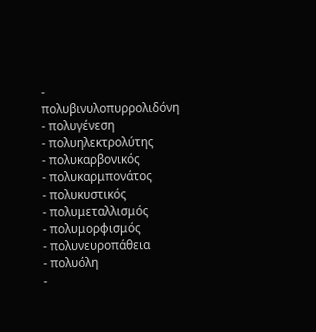- πολυβινυλοπυρρολιδόνη
- πολυγένεση
- πολυηλεκτρολύτης
- πολυκαρβονικός
- πολυκαρμπονάτος
- πολυκυστικός
- πολυμεταλλισμός
- πολυμορφισμός
- πολυνευροπάθεια
- πολυόλη
-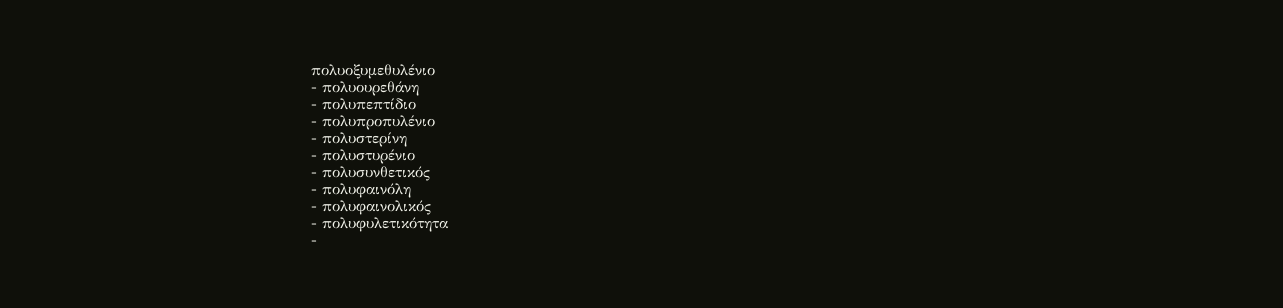πολυοξυμεθυλένιο
- πολυουρεθάνη
- πολυπεπτίδιο
- πολυπροπυλένιο
- πολυστερίνη
- πολυστυρένιο
- πολυσυνθετικός
- πολυφαινόλη
- πολυφαινολικός
- πολυφυλετικότητα
-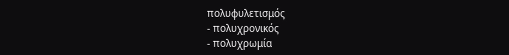πολυφυλετισμός
- πολυχρονικός
- πολυχρωμία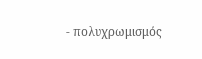- πολυχρωμισμός